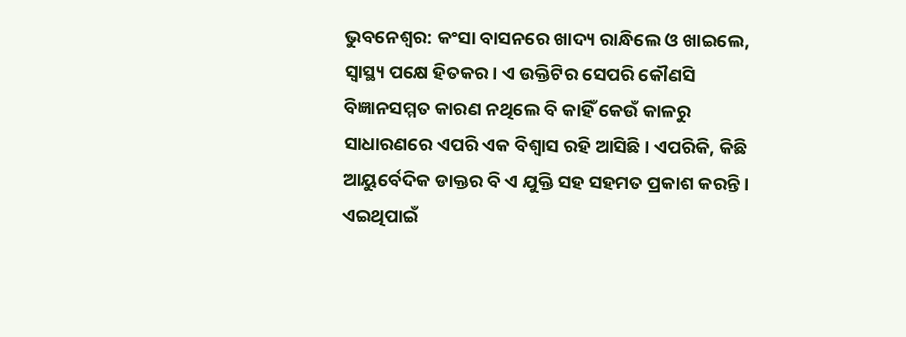ଭୁବନେଶ୍ବର: କଂସା ବାସନରେ ଖାଦ୍ୟ ରାନ୍ଧିଲେ ଓ ଖାଇଲେ, ସ୍ବାସ୍ଥ୍ୟ ପକ୍ଷେ ହିତକର। ଏ ଉକ୍ତିଟିର ସେପରି କୌଣସି ବିଜ୍ଞାନସମ୍ମତ କାରଣ ନଥିଲେ ବି କାହିଁ କେଉଁ କାଳରୁ ସାଧାରଣରେ ଏପରି ଏକ ବିଶ୍ବାସ ରହି ଆସିଛି। ଏପରିକି, କିଛି ଆୟୁର୍ବେଦିକ ଡାକ୍ତର ବି ଏ ଯୁକ୍ତି ସହ ସହମତ ପ୍ରକାଶ କରନ୍ତି। ଏଇଥିପାଇଁ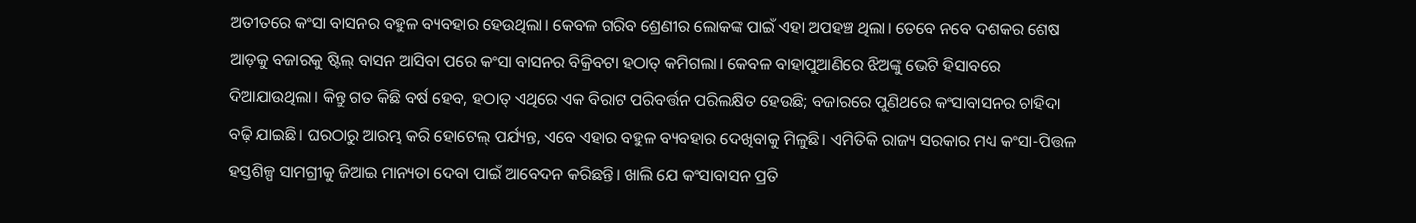ଅତୀତରେ କଂସା ବାସନର ବହୁଳ ବ୍ୟବହାର ହେଉଥିଲା। କେବଳ ଗରିବ ଶ୍ରେଣୀର ଲୋକଙ୍କ ପାଇଁ ଏହା ଅପହଞ୍ଚ ଥିଲା। ତେବେ ନବେ ଦଶକର ଶେଷ ଆଡ଼କୁ ବଜାରକୁ ଷ୍ଟିଲ୍‌ ବାସନ ଆସିବା ପରେ କଂସା ବାସନର ବିକ୍ରିବଟା ହଠାତ୍‌ କମିଗଲା। କେବଳ ବାହାପୁଆଣିରେ ଝିଅଙ୍କୁ ଭେଟି ହିସାବରେ ଦିଆଯାଉଥିଲା। କିନ୍ତୁ ଗତ କିଛି ବର୍ଷ ହେବ, ହଠାତ୍‌ ଏଥିରେ ଏକ ବିରାଟ ପରିବର୍ତ୍ତନ ପରିଲକ୍ଷିତ ହେଉଛି; ବଜାରରେ ପୁଣିଥରେ କଂସାବାସନର ଚାହିଦା ବଢ଼ି ଯାଇଛି। ଘରଠାରୁ ଆରମ୍ଭ କରି ହୋଟେଲ୍‌‌ ପର୍ଯ୍ୟନ୍ତ, ଏବେ ଏହାର ବହୁଳ ବ୍ୟବହାର ଦେଖିବାକୁ ମିଳୁଛି। ଏମିତିକି ରାଜ୍ୟ ସରକାର ମଧ୍ୟ କଂସା-ପିତ୍ତଳ ହସ୍ତଶିଳ୍ପ ସାମଗ୍ରୀକୁ ଜିଆଇ ମାନ୍ୟତା ଦେବା ପାଇଁ ଆବେଦନ କରିଛନ୍ତି। ଖାଲି ଯେ କଂସାବାସନ ପ୍ରତି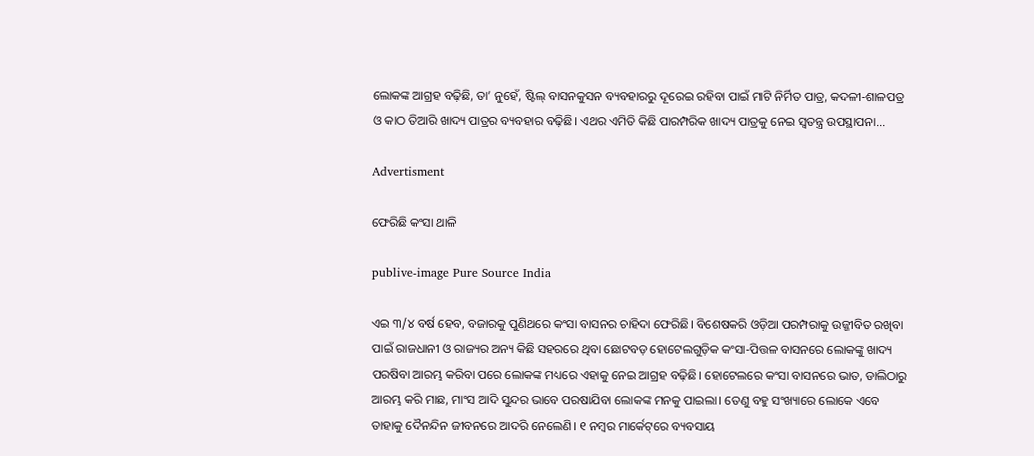ଲୋକଙ୍କ ଆଗ୍ରହ ବଢ଼ିଛି, ତା’ ନୁହେଁ, ଷ୍ଟିଲ୍‌ ବାସନକୁସନ ବ୍ୟବହାରରୁ ଦୂରେଇ ରହିବା ପାଇଁ ମାଟି ନିର୍ମିତ ପାତ୍ର, କଦଳୀ-ଶାଳପତ୍ର ଓ କାଠ ତିଆରି ଖାଦ୍ୟ ପାତ୍ରର ବ୍ୟବହାର ବଢ଼ିଛି। ଏଥର ଏମିତି କିଛି ପାରମ୍ପରିକ ଖାଦ୍ୟ ପାତ୍ରକୁ ନେଇ ସ୍ବତନ୍ତ୍ର ଉପସ୍ଥାପନା...

Advertisment

ଫେରିଛି କଂସା ଥାଳି

publive-image Pure Source India

ଏଇ ୩/୪ ବର୍ଷ ହେବ, ବଜାରକୁ ପୁଣିଥରେ କଂସା ବାସନର ଚାହିଦା ଫେରିଛି। ବିଶେଷକରି ଓଡ଼ିଆ ପରମ୍ପରାକୁ ଉଜ୍ଜୀବିତ ରଖିବା ପାଇଁ ରାଜଧାନୀ ଓ ରାଜ୍ୟର ଅନ୍ୟ କିଛି ସହରରେ ଥିବା ଛୋଟବଡ଼ ହୋଟେଲଗୁଡ଼ିକ କଂସା-ପିତ୍ତଳ ବାସନରେ ଲୋକଙ୍କୁ ଖାଦ୍ୟ ପରଷିବା ଆରମ୍ଭ କରିବା ପରେ ଲୋକଙ୍କ ମଧ୍ୟରେ ଏହାକୁ ନେଇ ଆଗ୍ରହ ବଢ଼ିଛି। ହୋଟେଲରେ କଂସା ବାସନରେ ଭାତ, ଡାଲିଠାରୁ ଆରମ୍ଭ କରି ମାଛ, ମାଂସ ଆଦି ସୁନ୍ଦର ଭାବେ ପରଷାଯିବା ଲୋକଙ୍କ ମନକୁ ପାଇଲା। ତେଣୁ ବହୁ ସଂଖ୍ୟାରେ ଲୋକେ ଏବେ ତାହାକୁ ଦୈନନ୍ଦିନ ଜୀବନରେ ଆଦରି ନେଲେଣି। ୧ ନମ୍ବର ମାର୍କେଟ୍‌ରେ ବ୍ୟବସାୟ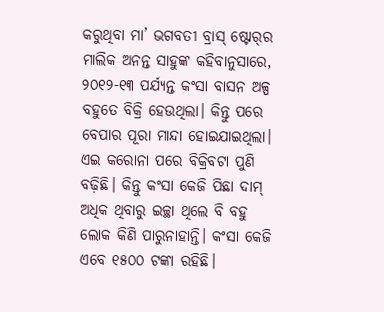କରୁଥିବା ମା’ ଭଗବତୀ ବ୍ରାସ୍‌ ଷ୍ଟୋର୍‌ର ମାଲିକ ଅନନ୍ତ ସାହୁଙ୍କ କହିବାନୁସାରେ, ୨୦୧୨-୧୩ ପର୍ଯ୍ୟନ୍ତ କଂସା ବାସନ ଅଳ୍ପ ବହୁତେ ବିକ୍ରି ହେଉଥିଲା। କିନ୍ତୁ ପରେ ବେପାର ପୂରା ମାନ୍ଦା ହୋଇଯାଇଥିଲା। ଏଇ କରୋନା ପରେ ବିକ୍ରିବଟା ପୁଣି ବଢ଼ିଛି। କିନ୍ତୁ କଂସା କେଜି ପିଛା ଦାମ୍‌ ଅଧିକ ଥିବାରୁ ଇଚ୍ଛା ଥିଲେ ବି ବହୁ ଲୋକ କିଣି ପାରୁନାହାନ୍ତି। କଂସା କେଜି ଏବେ ୧୫୦୦ ଟଙ୍କା ରହିଛି।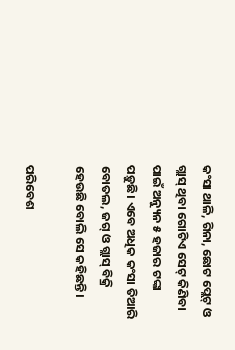କଂସା ଥାଳି, ଗିନା, ଛୋଟ ପ୍ଲେଟ୍‌ ଓ ଗ୍ଲାସ୍‌ ଥିବା ଗୋଟିଏ ସେଟ୍‌ କିଣିବା ପାଇଁ ଅନ୍ୟୁନ ୫ ହଜାର ଟଙ୍କା ପଡ଼ୁଛି। ଏବେ ଅଧିକ କଂସା ତିଆରି ବୋତଲ, ଜଗ୍‌ ଓ ଗ୍ଲାସ୍‌ ବିକ୍ରି ହେଉଛି ବୋଲି ସେ କହିଛନ୍ତି।

ପରିବେଶ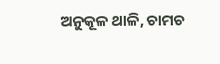ଅନୁକୂଳ ଥାଳି, ଚାମଚ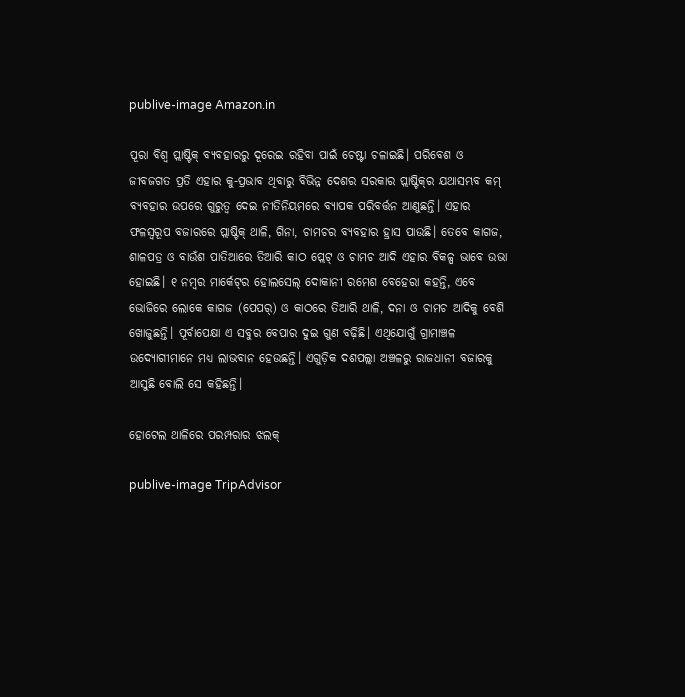publive-image Amazon.in

ପୂରା ବିଶ୍ବ ପ୍ଲାଷ୍ଟିକ୍‌ ବ୍ୟବହାରରୁ ଦୂରେଇ ରହିବା ପାଇଁ ଚେଷ୍ଟା ଚଳାଇଛି। ପରିବେଶ ଓ ଜୀବଜଗତ ପ୍ରତି ଏହାର କୁ-ପ୍ରଭାବ ଥିବାରୁ ବିଭିନ୍ନ ଦେଶର ସରକାର ପ୍ଲାଷ୍ଟିକ୍‌ର ଯଥାସମ୍ଭବ କମ୍‌ ବ୍ୟବହାର ଉପରେ ଗୁରୁତ୍ବ ଦେଇ ନୀତିନିୟମରେ ବ୍ୟାପକ ପରିବର୍ତ୍ତନ ଆଣୁଛନ୍ତି। ଏହାର ଫଳସ୍ବରୂପ ବଜାରରେ ପ୍ଲାଷ୍ଟିକ୍‌ ଥାଳି, ଗିନା, ଚାମଚର ବ୍ୟବହାର ହ୍ରାସ ପାଉଛି। ତେବେ କାଗଜ, ଶାଳପତ୍ର ଓ ବାଉଁଶ ପାତିଆରେ ତିଆରି କାଠ ପ୍ଲେଟ୍‌ ଓ ଚାମଚ ଆଦି ଏହାର ବିକଳ୍ପ ଭାବେ ଉଭା ହୋଇଛି। ୧ ନମ୍ବର ମାର୍କେଟ୍‌ର ହୋଲସେଲ୍‌ ଦୋକାନୀ ରମେଶ ବେହେରା କହନ୍ତି, ଏବେ ଭୋଜିରେ ଲୋକେ କାଗଜ (ପେପର୍‌) ଓ କାଠରେ ତିଆରି ଥାଳି, ଦନା ଓ ଚାମଚ ଆଦିକୁ ବେଶି ଖୋଜୁଛନ୍ତି। ପୂର୍ବାପେକ୍ଷା ଏ ସବୁର ବେପାର ଦୁଇ ଗୁଣ ବଢ଼ିଛି। ଏଥିଯୋଗୁଁ ଗ୍ରାମାଞ୍ଚଳ ଉଦ୍ୟୋଗୀମାନେ ମଧ୍ୟ ଲାଭବାନ ହେଉଛନ୍ତି। ଏଗୁଡ଼ିକ ଦଶପଲ୍ଲା ଅଞ୍ଚଳରୁ ରାଜଧାନୀ ବଜାରକୁ ଆସୁଛି ବୋଲି ସେ କହିଛନ୍ତି।

ହୋଟେଲ ଥାଳିରେ ପରମ୍ପରାର ଝଲକ୍‌

publive-image TripAdvisor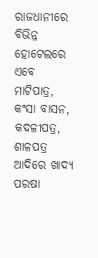ରାଜଧାନୀରେ ବିଭିନ୍ନ ହୋଟେଲରେ ଏବେ ମାଟିପାତ୍ର, କଂସା ବାସନ, କଦଳୀପତ୍ର, ଶାଳପତ୍ର ଆଦିରେ ଖାଦ୍ୟ ପରଷା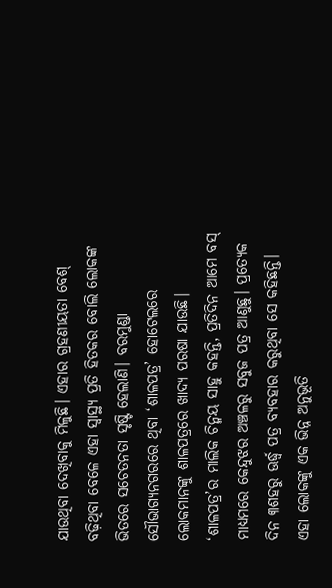ଯାଉଥିବା ଦେଖିବାକୁ ମିଳୁଛି। ଏହାର ଗ୍ରହଣୀୟତା ବେଶ୍‌ ବଢ଼ିଥିବା ବେଳେ ଏହା ସ୍ବାସ୍ଥ୍ୟ ପ୍ରତି ହିତକର ବୋଲି ଲୋକଙ୍କ ଭିତରେ ସଚେତନତା ସୃଷ୍ଟି ହେଲାଣି। ବରମୁଣ୍ଡା ସୌଭାଗ୍ୟନଗରରେ ଥିବା ‘ଶାଳପତ୍ର’ ହୋଟେଲରେ ଲୋକମାନଙ୍କୁ ଶାଳପତ୍ରରେ ଖାଦ୍ୟ ପରଷା ଯାଉଛି। ‘ଶାଳପତ୍ର‌’ର ମାଲିକ ଚିନ୍ମୟ ସାହୁ କହନ୍ତି, ପ୍ରତିଦିନ ଆମେ ବସ୍‌ ମାଧ୍ୟମରେ କେନ୍ଦୁଝର ଅଞ୍ଚଳରୁ ସବୁଜ ପତ୍ର ଆଣୁଛୁ। ପ୍ରତ୍ୟେକ ଦିନ ୩ଶହରୁ ଊର୍ଦ୍ଧ୍ବ ପତ୍ର ବ୍ୟବହାର କରୁଥିବା ସେ କହିଛନ୍ତି। ଏହା ଲୋକଙ୍କୁ ଏକ ଭିନ୍ନ ଅନୁଭୂତି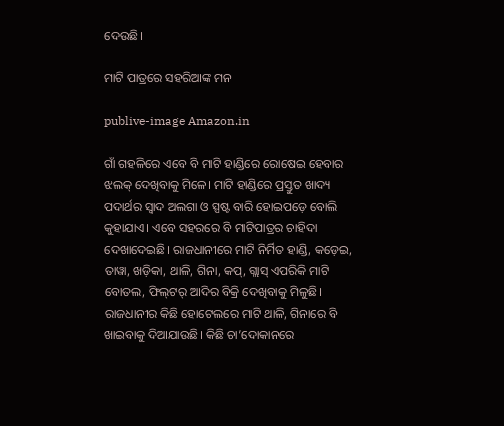ଦେଉଛି।

ମାଟି ପାତ୍ରରେ ସହରିଆଙ୍କ ମନ

publive-image Amazon.in

ଗାଁ ଗହଳିରେ ଏବେ ବି ମାଟି ହାଣ୍ଡିରେ ରୋଷେଇ ହେବାର ଝଲକ୍‌ ଦେଖିବାକୁ ମିଳେ। ମାଟି ହାଣ୍ଡିରେ ପ୍ରସ୍ତୁତ ଖାଦ୍ୟ ପଦାର୍ଥର ସ୍ବାଦ ଅଲଗା ଓ ସ୍ପଷ୍ଟ ବାରି ହୋଇପଡ଼େ ବୋଲି କୁହାଯାଏ। ଏବେ ସହରରେ ବି ମାଟିପାତ୍ରର ଚାହିଦା ଦେଖାଦେଇଛି। ରାଜଧାନୀରେ ମାଟି ନିର୍ମିତ ହାଣ୍ଡି, କଡ଼େଇ, ତାୱା, ଖଡ଼ିକା, ଥାଳି, ଗିନା, କପ୍‌, ଗ୍ଲାସ୍‌ ଏପରିକି ‌ମାଟି ବୋତଲ, ଫିଲ୍‌ଟର୍‌ ଆଦିର ବିକ୍ରି ଦେଖିବାକୁ ମିଳୁଛି। ରାଜଧାନୀର କିଛି ହୋଟେଲରେ ମାଟି ଥାଳି, ଗିନାରେ ବି ଖାଇବାକୁ ଦିଆଯାଉଛି। କିଛି ଚା’ଦୋକାନରେ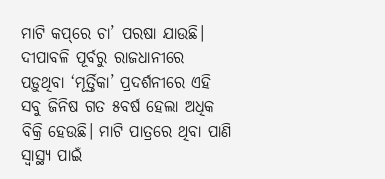ମାଟି କପ୍‌ରେ ଚା’ ପରଷା ଯାଉଛି। ଦୀପାବଳି ପୂର୍ବରୁ ରାଜଧାନୀରେ ପଡ଼ୁଥିବା ‘ମୂର୍ତ୍ତିକା’ ପ୍ରଦର୍ଶନୀରେ ଏହି ସବୁ ଜିନିଷ ଗତ ୫ବର୍ଷ ହେଲା ଅଧିକ ବିକ୍ରି ହେଉଛି। ମାଟି ପାତ୍ରରେ ଥିବା ପାଣି ସ୍ବାସ୍ଥ୍ୟ ପାଇଁ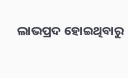ଲାଭପ୍ରଦ ହୋଇଥିବାରୁ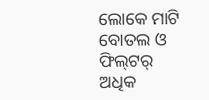ଲୋ‌କେ ମାଟି ବୋତଲ ଓ ଫିଲ୍‌ଟର୍‌ ଅଧିକ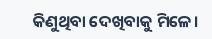କିଣୁଥିବା ଦେଖିବାକୁ ମିଳେ।